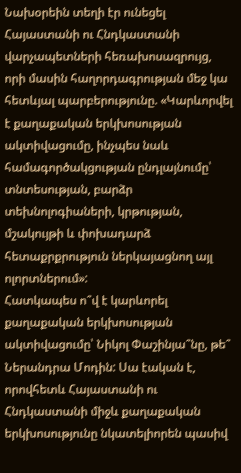Նախօրեին տեղի էր ունեցել Հայաստանի ու Հնդկաստանի վարչապետների հեռախոսազրույց, որի մասին հաղորդագրության մեջ կա հետևյալ պարբերությունը. «Կարևորվել է քաղաքական երկխոսության ակտիվացումը, ինչպես նաև համագործակցության ընդլայնումը՝ տնտեսության, բարձր տեխնոլոգիաների, կրթության, մշակույթի և փոխադարձ հետաքրքրություն ներկայացնող այլ ոլորտներում»:
Հատկապես ո՞վ է կարևորել քաղաքական երկխոսության ակտիվացումը՝ Նիկոլ Փաշինյա՞նը, թե՞ Ներանդրա Մոդին: Սա էական է, որովհետև Հայաստանի ու Հնդկաստանի միջև քաղաքական երկխոսությունը նկատելիորեն պասիվ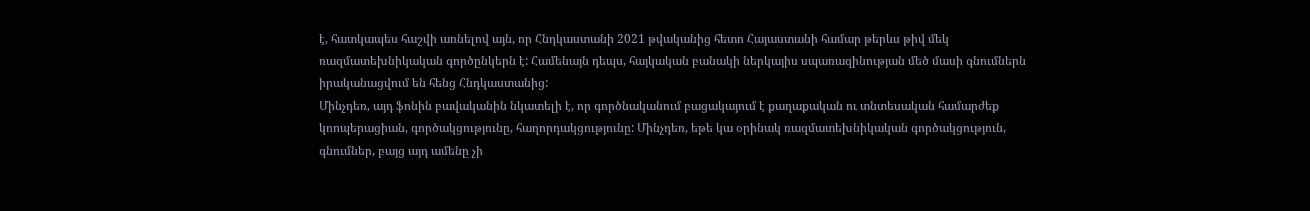է, հատկապես հաշվի առնելով այն, որ Հնդկաստանի 2021 թվականից հետո Հայաստանի համար թերևս թիվ մեկ ռազմատեխնիկական գործընկերն է: Համենայն դեպս, հայկական բանակի ներկայիս սպառազինության մեծ մասի գնումներն իրականացվում են հենց Հնդկաստանից:
Մինչդեռ, այդ ֆոնին բավականին նկատելի է, որ գործնականում բացակայում է քաղաքական ու տնտեսական համարժեք կոոպերացիան, գործակցությունը, հաղորդակցությունը: Մինչդեռ, եթե կա օրինակ ռազմատեխնիկական գործակցություն, գնումներ, բայց այդ ամենը չի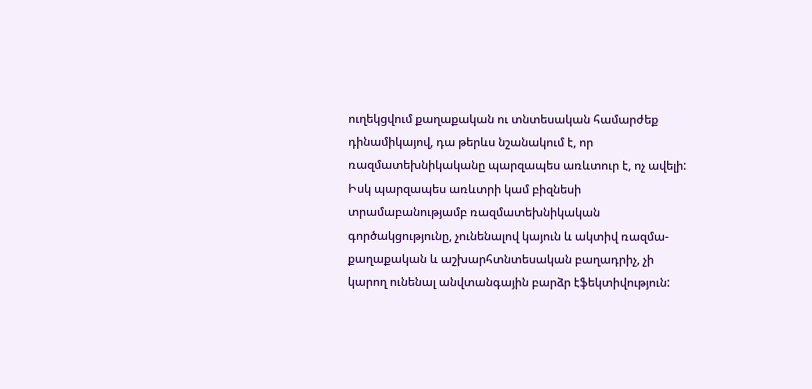ուղեկցվում քաղաքական ու տնտեսական համարժեք դինամիկայով, դա թերևս նշանակում է, որ ռազմատեխնիկականը պարզապես առևտուր է, ոչ ավելի: Իսկ պարզապես առևտրի կամ բիզնեսի տրամաբանությամբ ռազմատեխնիկական գործակցությունը, չունենալով կայուն և ակտիվ ռազմա-քաղաքական և աշխարհտնտեսական բաղադրիչ, չի կարող ունենալ անվտանգային բարձր էֆեկտիվություն: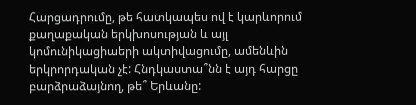Հարցադրումը, թե հատկապես ով է կարևորում քաղաքական երկխոսության և այլ կոմունիկացիաերի ակտիվացումը, ամենևին երկրորդական չէ: Հնդկաստա՞նն է այդ հարցը բարձրաձայնող, թե՞ Երևանը: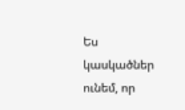Ես կասկածներ ունեմ, որ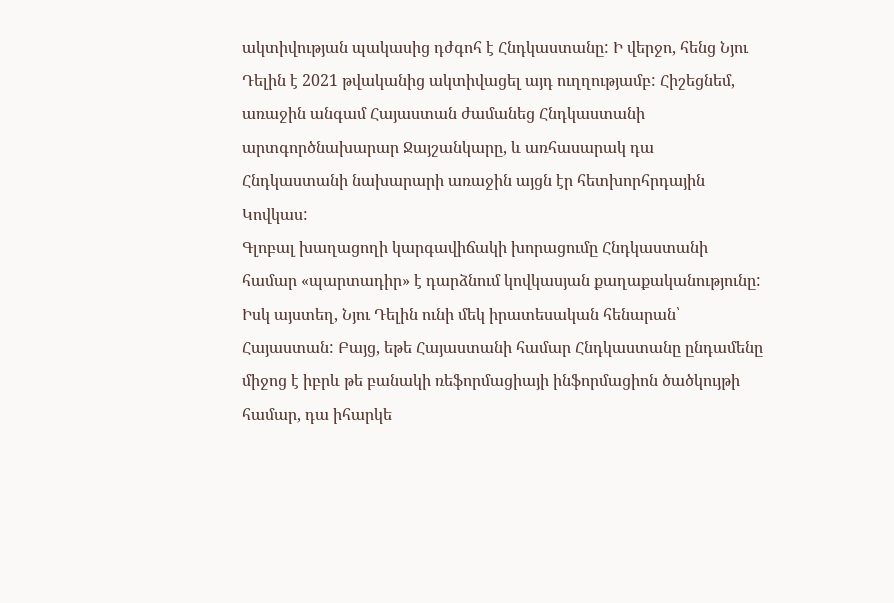ակտիվության պակասից դժգոհ է Հնդկաստանը: Ի վերջո, հենց Նյու Դելին է 2021 թվականից ակտիվացել այդ ուղղությամբ: Հիշեցնեմ, առաջին անգամ Հայաստան ժամանեց Հնդկաստանի արտգործնախարար Ջայշանկարը, և առհասարակ դա Հնդկաստանի նախարարի առաջին այցն էր հետխորհրդային Կովկաս:
Գլոբալ խաղացողի կարգավիճակի խորացումը Հնդկաստանի համար «պարտադիր» է դարձնում կովկասյան քաղաքականությունը: Իսկ այստեղ, Նյու Դելին ունի մեկ իրատեսական հենարան՝ Հայաստան: Բայց, եթե Հայաստանի համար Հնդկաստանը ընդամենը միջոց է իբրև թե բանակի ռեֆորմացիայի ինֆորմացիոն ծածկույթի համար, դա իհարկե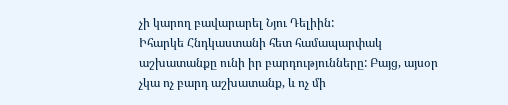չի կարող բավարարել Նյու Դելիին:
Իհարկե Հնդկաստանի հետ համապարփակ աշխատանքը ունի իր բարդությունները: Բայց, այսօր չկա ոչ բարդ աշխատանք, և ոչ մի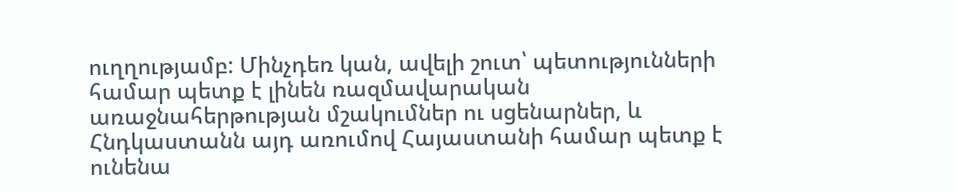ուղղությամբ: Մինչդեռ կան, ավելի շուտ՝ պետությունների համար պետք է լինեն ռազմավարական առաջնահերթության մշակումներ ու սցենարներ, և Հնդկաստանն այդ առումով Հայաստանի համար պետք է ունենա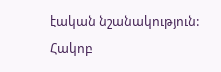էական նշանակություն:
Հակոբ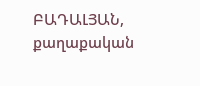ԲԱԴԱԼՅԱՆ, քաղաքական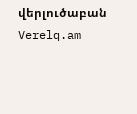վերլուծաբան
Verelq.am